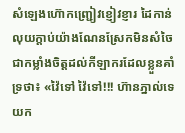សំឡេងហ៊ោកញ្ជ្រៀវខ្ញៀវខ្ញារ ដៃកាន់លុយក្ដាប់យ៉ាងណែនស្រែកមិនសំចៃជាកម្លាំងចិត្ដដល់កីឡាករដែលខ្លួនគាំទ្រថា៖ «វ៉ៃទៅ វ៉ៃទៅ!!! ហ៊ានភ្នាល់ទេ យក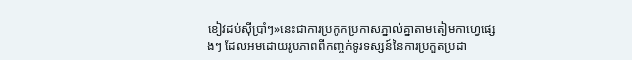ខៀវដប់ស៊ីប្រាំៗ»នេះជាការប្រកូកប្រកាសភ្នាល់គ្នាតាមតៀមកាហ្វេផ្សេងៗ ដែលអមដោយរូបភាពពីកញ្ចក់ទូរទស្សន៍នៃការប្រកួតប្រដា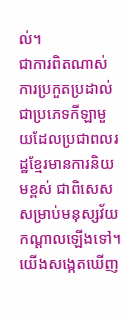ល់។
ជាការពិតណាស់ ការប្រកួតប្រដាល់ ជាប្រភេទកីឡាមួយដែលប្រជាពលរដ្ឋខ្មែរមានការនិយមខ្ពស់ ជាពិសេសសម្រាប់មនុស្សវ័យកណ្តាលឡើងទៅ។ យើងសង្កេតឃើញ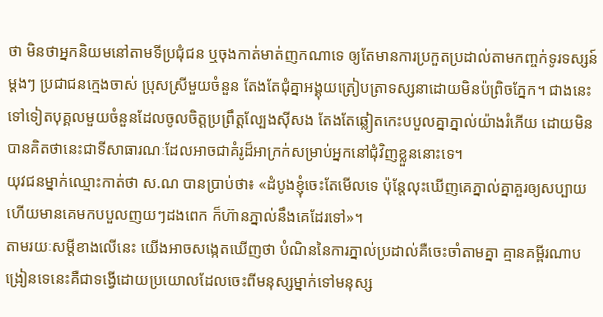ថា មិនថាអ្នកនិយមនៅតាមទីប្រជុំជន ឬចុងកាត់មាត់ញកណាទេ ឲ្យតែមានការប្រកួតប្រដាល់តាមកញ្ចក់ទូរទស្សន៍ម្តងៗ ប្រជាជនក្មេងចាស់ ប្រុសស្រីមួយចំនួន តែងតែជុំគ្នាអង្គុយត្រៀបត្រាទស្សនាដោយមិនប៉ព្រិចភ្នែក។ ជាងនេះទៅទៀតបុគ្គលមួយចំនួនដែលចូលចិត្តប្រព្រឹត្តល្បែងស៊ីសង តែងតែឆ្លៀតកេះបបួលគ្នាភ្នាល់យ៉ាងរំភើយ ដោយមិនបានគិតថានេះជាទីសាធារណៈដែលអាចជាគំរូដ៏អាក្រក់សម្រាប់អ្នកនៅជុំវិញខ្លួននោះទេ។
យុវជនម្នាក់ឈ្មោះកាត់ថា ស.ណ បានប្រាប់ថា៖ «ដំបូងខ្ញុំចេះតែមើលទេ ប៉ុន្តែលុះឃើញគេភ្នាល់គ្នាគួរឲ្យសប្បាយហើយមានគេមកបបួលញយៗដងពេក ក៏ហ៊ានភ្នាល់នឹងគេដែរទៅ»។
តាមរយៈសម្តីខាងលើនេះ យើងអាចសង្កេតឃើញថា បំណិននៃការភ្នាល់ប្រដាល់គឺចេះចាំតាមគ្នា គ្មានគម្ពីរណាបង្រៀនទេនេះគឺជាទង្វើដោយប្រយោលដែលចេះពីមនុស្សម្នាក់ទៅមនុស្ស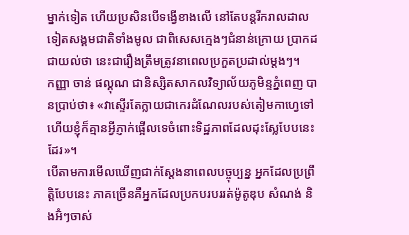ម្នាក់ទៀត ហើយប្រសិនបើទង្វើខាងលើ នៅតែបន្តរីករាលដាលទៀតសង្គមជាតិទាំងមូល ជាពិសេសក្មេងៗជំនាន់ក្រោយ ប្រាកដជាយល់ថា នេះជារឿងត្រឹមត្រូវនាពេលប្រកួតប្រដាល់ម្តងៗ។
កញ្ញា ចាន់ ផល្គុណ ជានិស្សិតសាកលវិទ្យាល័យភូមិន្ទភ្នំពេញ បានប្រាប់ថា៖ «វាស្ទើរតែក្លាយជាកេរដំណែលរបស់តៀមកាហ្វេទៅហើយខ្ញុំក៏គ្មានអ្វីភ្ញាក់ផ្អើលទេចំពោះទិដ្ឋភាពដែលដុះស្លែបែបនេះដែរ»។
បើតាមការមើលឃើញជាក់ស្តែងនាពេលបច្ចុប្បន្ន អ្នកដែលប្រព្រឹត្តិបែបនេះ ភាគច្រើនគឺអ្នកដែលប្រកបរបររត់ម៉ូតូឌុប សំណង់ និងអ៊ំៗចាស់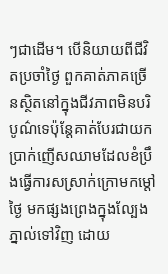ៗជាដើម។ បើនិយាយពីជីវិតប្រចាំថ្ងៃ ពួកគាត់ភាគច្រើនស្ថិតនៅក្នុងជីវភាពមិនបរិបូណ៌ទេប៉ុន្តែគាត់បែរជាយកប្រាក់ញើសឈាមដែលខំប្រឹងធ្វើការសស្រាក់ក្រោមកម្ដៅថ្ងៃ មកផ្សងព្រេងក្នុងល្បែងភ្នាល់ទៅវិញ ដោយ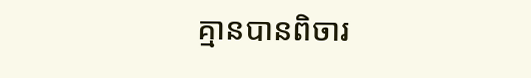គ្មានបានពិចារ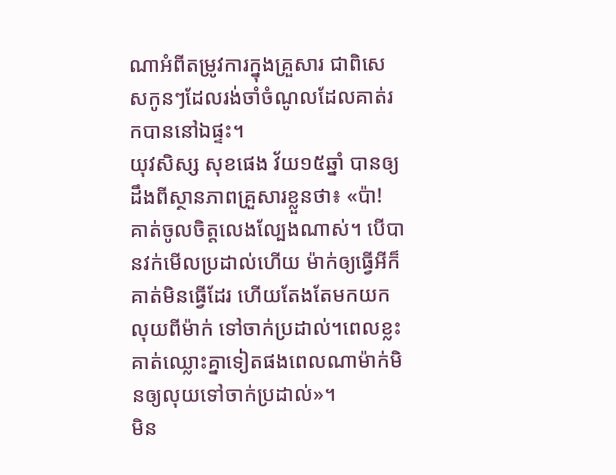ណាអំពីតម្រូវការក្នុងគ្រួសារ ជាពិសេសកូនៗដែលរង់ចាំចំណូលដែលគាត់រកបាននៅឯផ្ទះ។
យុវសិស្ស សុខផេង វ័យ១៥ឆ្នាំ បានឲ្យដឹងពីស្ថានភាពគ្រួសារខ្លួនថា៖ «ប៉ា! គាត់ចូលចិត្តលេងល្បែងណាស់។ បើបានវក់មើលប្រដាល់ហើយ ម៉ាក់ឲ្យធ្វើអីក៏គាត់មិនធ្វើដែរ ហើយតែងតែមកយកលុយពីម៉ាក់ ទៅចាក់ប្រដាល់។ពេលខ្លះគាត់ឈ្លោះគ្នាទៀតផងពេលណាម៉ាក់មិនឲ្យលុយទៅចាក់ប្រដាល់»។
មិន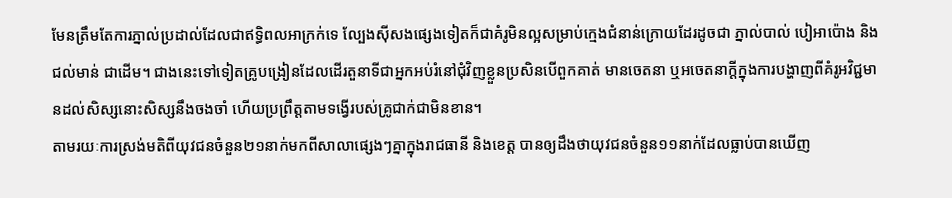មែនត្រឹមតែការភ្នាល់ប្រដាល់ដែលជាឥទ្ធិពលអាក្រក់ទេ ល្បែងស៊ីសងផ្សេងទៀតក៏ជាគំរូមិនល្អសម្រាប់ក្មេងជំនាន់ក្រោយដែរដូចជា ភ្នាល់បាល់ បៀអាប៉ោង និងជល់មាន់ ជាដើម។ ជាងនេះទៅទៀតគ្រូបង្រៀនដែលដើរតួនាទីជាអ្នកអប់រំនៅជុំវិញខ្លួនប្រសិនបើពួកគាត់ មានចេតនា ឬអចេតនាក្តីក្នុងការបង្ហាញពីគំរូអវិជ្ជមានដល់សិស្សនោះសិស្សនឹងចងចាំ ហើយប្រព្រឹត្តតាមទង្វើរបស់គ្រូជាក់ជាមិនខាន។
តាមរយៈការស្រង់មតិពីយុវជនចំនួន២១នាក់មកពីសាលាផ្សេងៗគ្នាក្នុងរាជធានី និងខេត្ត បានឲ្យដឹងថាយុវជនចំនួន១១នាក់ដែលធ្លាប់បានឃើញ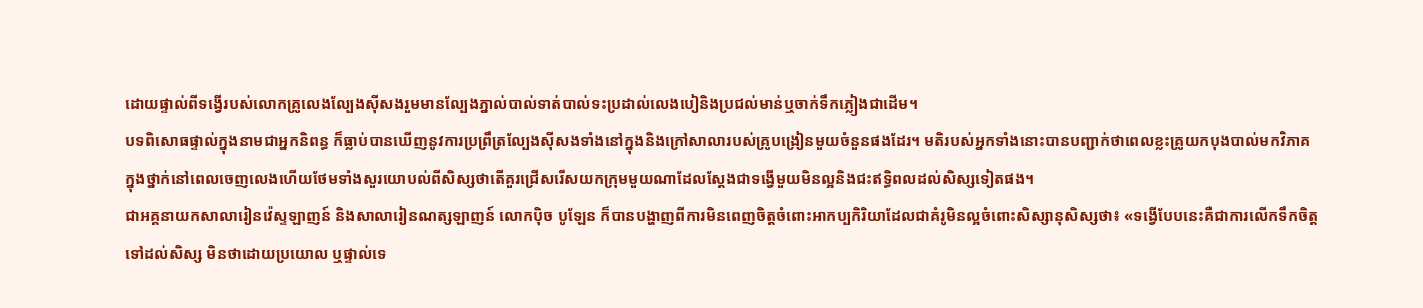ដោយផ្ទាល់ពីទង្វើរបស់លោកគ្រូលេងល្បែងស៊ីសងរួមមានល្បែងភ្នាល់បាល់ទាត់បាល់ទះប្រដាល់លេងបៀនិងប្រជល់មាន់ឬចាក់ទឹកភ្លៀងជាដើម។
បទពិសោធផ្ទាល់ក្នុងនាមជាអ្នកនិពន្ធ ក៏ធ្លាប់បានឃើញនូវការប្រព្រឹត្រល្បែងស៊ីសងទាំងនៅក្នុងនិងក្រៅសាលារបស់គ្រូបង្រៀនមួយចំនួនផងដែរ។ មតិរបស់អ្នកទាំងនោះបានបញ្ជាក់ថាពេលខ្លះគ្រូយកបុងបាល់មកវិភាគក្នុងថ្នាក់នៅពេលចេញលេងហើយថែមទាំងសួរយោបល់ពីសិស្សថាតើគួរជ្រើសរើសយកក្រុមមួយណាដែលស្ដែងជាទង្វើមួយមិនល្អនិងជះឥទ្ធិពលដល់សិស្សទៀតផង។
ជាអគ្គនាយកសាលារៀនវ៉េស្ទឡាញន៍ និងសាលារៀនណត្សឡាញន៍ លោកប៉ិច បូឡែន ក៏បានបង្ហាញពីការមិនពេញចិត្តចំពោះអាកប្បកិរិយាដែលជាគំរូមិនល្អចំពោះសិស្សានុសិស្សថា៖ «ទង្វើបែបនេះគឺជាការលើកទឹកចិត្តទៅដល់សិស្ស មិនថាដោយប្រយោល ឬផ្ទាល់ទេ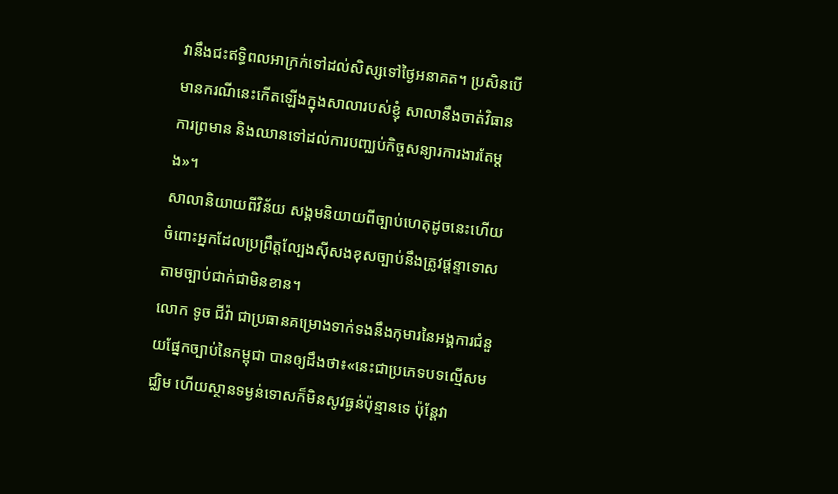វានឹងជះឥទ្ធិពលអាក្រក់ទៅដល់សិស្សទៅថ្ងៃអនាគត។ ប្រសិនបើមានករណីនេះកើតឡើងក្នុងសាលារបស់ខ្ញុំ សាលានឹងចាត់វិធានការព្រមាន និងឈានទៅដល់ការបញ្ឈប់កិច្ចសន្យារការងារតែម្ដង»។
សាលានិយាយពីវិន័យ សង្គមនិយាយពីច្បាប់ហេតុដូចនេះហើយ ចំពោះអ្នកដែលប្រព្រឹត្តល្បែងស៊ីសងខុសច្បាប់នឹងត្រូវផ្ដន្ទាទោសតាមច្បាប់ជាក់ជាមិនខាន។
លោក ទូច ជីវ៉ា ជាប្រធានគម្រោងទាក់ទងនឹងកុមារនៃអង្គការជំនួយផ្នែកច្បាប់នៃកម្ពុជា បានឲ្យដឹងថា៖«នេះជាប្រភេទបទល្មើសមជ្ឈិម ហើយស្ថានទម្ងន់ទោសក៏មិនសូវធ្ងន់ប៉ុន្មានទេ ប៉ុន្តែវា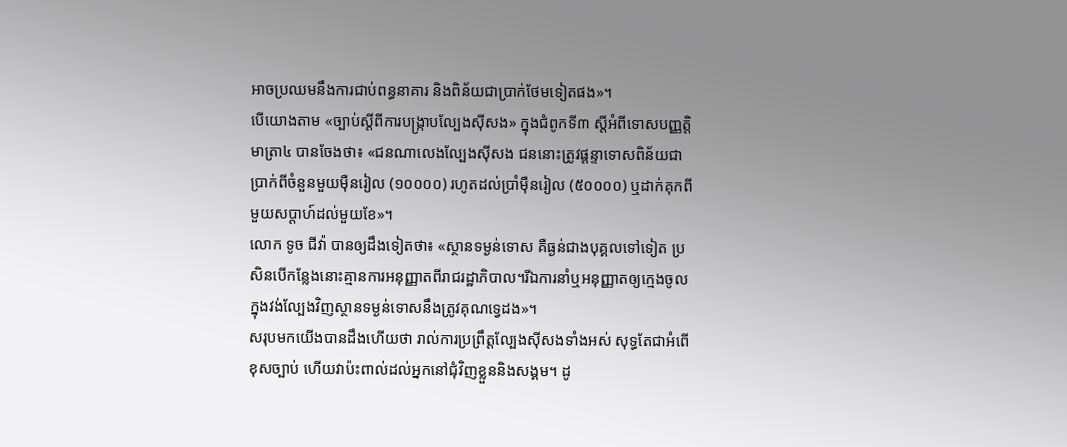អាចប្រឈមនឹងការជាប់ពន្ធនាគារ និងពិន័យជាប្រាក់ថែមទៀតផង»។
បើយោងតាម «ច្បាប់ស្តីពីការបង្រ្កាបល្បែងស៊ីសង» ក្នុងជំពូកទី៣ ស្តីអំពីទោសបញ្ញត្តិ មាត្រា៤ បានចែងថា៖ «ជនណាលេងល្បែងស៊ីសង ជននោះត្រូវផ្តន្ទាទោសពិន័យជាប្រាក់ពីចំនួនមួយម៉ឺនរៀល (១០០០០) រហូតដល់ប្រាំម៉ឺនរៀល (៥០០០០) ឬដាក់គុកពីមួយសប្តាហ៍ដល់មួយខែ»។
លោក ទូច ជីវ៉ា បានឲ្យដឹងទៀតថា៖ «ស្ថានទម្ងន់ទោស គឺធ្ងន់ជាងបុគ្គលទៅទៀត ប្រសិនបើកន្លែងនោះគ្មានការអនុញ្ញាតពីរាជរដ្ឋាភិបាល។រីឯការនាំឬអនុញ្ញាតឲ្យក្មេងចូលក្នុងវង់ល្បែងវិញស្ថានទម្ងន់ទោសនឹងត្រូវគុណទ្វេដង»។
សរុបមកយើងបានដឹងហើយថា រាល់ការប្រព្រឹត្តល្បែងស៊ីសងទាំងអស់ សុទ្ធតែជាអំពើខុសច្បាប់ ហើយវាប៉ះពាល់ដល់អ្នកនៅជុំវិញខ្លួននិងសង្គម។ ដូ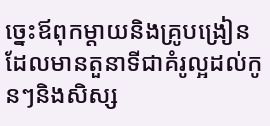ច្នេះឪពុកម្តាយនិងគ្រូបង្រៀនដែលមានតួនាទីជាគំរូល្អដល់កូនៗនិងសិស្ស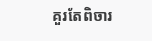គួរតែពិចារ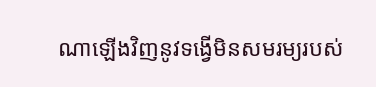ណាឡើងវិញនូវទង្វើមិនសមរម្យរបស់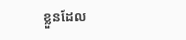ខ្លួនដែល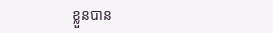ខ្លួនបាន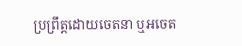ប្រព្រឹត្តដោយចេតនា ឬអចេត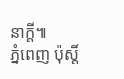នាក្ដី៕
ភ្នំពេញ ប៉ុស្តិ៍